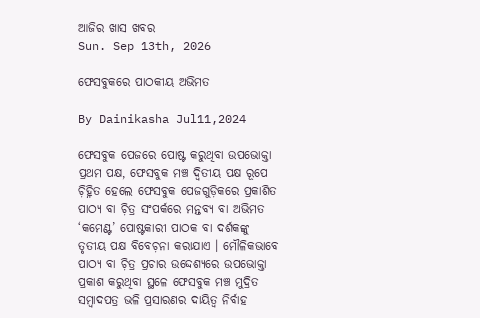ଆଜିର ଖାସ ଖବର
Sun. Sep 13th, 2026

ଫେସବୁକରେ ପାଠକୀୟ ଅଭିମତ

By Dainikasha Jul11,2024

ଫେସବୁକ ପେଜରେ ପୋଷ୍ଟ କରୁଥିବା ଉପଭୋକ୍ତା ପ୍ରଥମ ପକ୍ଷ, ଫେସବୁକ ମଞ୍ଚ ଦ୍ୱିତୀୟ ପକ୍ଷ ରୂପେ ଚ଼ିହ୍ନିତ ହେଲେ ଫେସବୁକ ପେଜଗୁଡ଼ିକରେ ପ୍ରକାଶିତ ପାଠ୍ୟ ବା ଚ଼ିତ୍ର ସଂପର୍କରେ ମନ୍ତବ୍ୟ ବା ଅଭିମତ ‘କମେଣ୍ଟ’ ପୋଷ୍ଟକାରୀ ପାଠକ ବା ଦର୍ଶକଙ୍କୁ ତୃତୀୟ ପକ୍ଷ ବିବେଚ଼ନା କରାଯାଏ । ମୌଳିକଭାବେ ପାଠ୍ୟ ବା ଚ଼ିତ୍ର ପ୍ରଚାର ଉଦ୍ଦେଶ୍ୟରେ ଉପଭୋକ୍ତା ପ୍ରକାଶ କରୁଥିବା ସ୍ଥଳେ ଫେସବୁକ ମଞ୍ଚ ମୁଦ୍ରିତ ସମ୍ୱାଦପତ୍ର ଭଳି ପ୍ରସାରଣର ଦାୟିତ୍ୱ ନିର୍ବାହ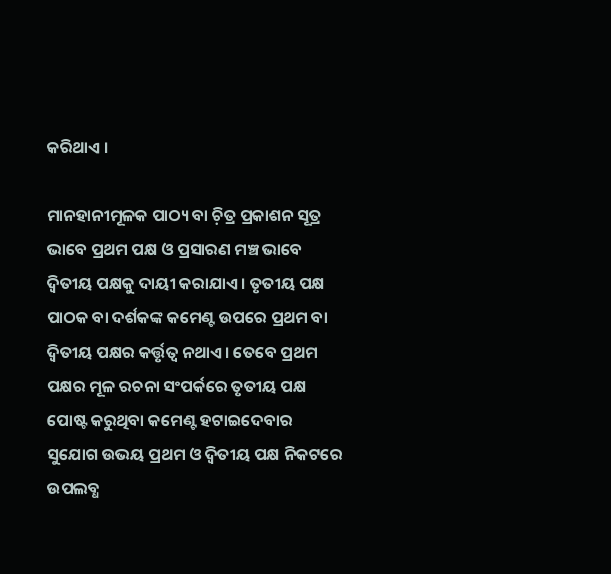କରିଥାଏ ।

ମାନହାନୀମୂଳକ ପାଠ୍ୟ ବା ଚ଼ିତ୍ର ପ୍ରକାଶନ ସୂତ୍ର ଭାବେ ପ୍ରଥମ ପକ୍ଷ ଓ ପ୍ରସାରଣ ମଞ୍ଚ ଭାବେ ଦ୍ୱିତୀୟ ପକ୍ଷକୁ ଦାୟୀ କରାଯାଏ । ତୃତୀୟ ପକ୍ଷ ପାଠକ ବା ଦର୍ଶକଙ୍କ କମେଣ୍ଟ ଉପରେ ପ୍ରଥମ ବା ଦ୍ୱିତୀୟ ପକ୍ଷର କର୍ତ୍ତୃତ୍ୱ ନଥାଏ । ତେବେ ପ୍ରଥମ ପକ୍ଷର ମୂଳ ରଚନା ସଂପର୍କରେ ତୃତୀୟ ପକ୍ଷ ପୋଷ୍ଟ କରୁଥିବା କମେଣ୍ଟ ହଟାଇଦେବାର ସୁଯୋଗ ଉଭୟ ପ୍ରଥମ ଓ ଦ୍ୱିତୀୟ ପକ୍ଷ ନିକଟରେ ଉପଲବ୍ଧ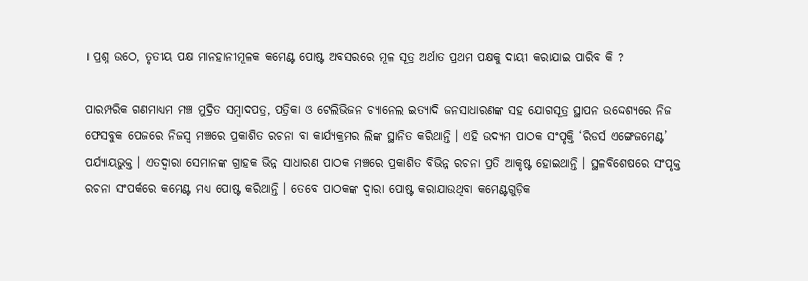। ପ୍ରଶ୍ନ ଉଠେ, ତୃତୀୟ ପକ୍ଷ ମାନହାନୀମୂଳକ କମେଣ୍ଟ ପୋଷ୍ଟ ଅବସରରେ ମୂଳ ସୂତ୍ର ଅର୍ଥାତ ପ୍ରଥମ ପକ୍ଷକୁ ଦାୟୀ କରାଯାଇ ପାରିବ କି ?

ପାରମ୍ପରିକ ଗଣମାଧ୍ୟମ ମଞ୍ଚ ମୁଦ୍ରିତ ସମ୍ୱାଦପତ୍ର, ପତ୍ରିକା ଓ ଟେଲିଭିଜନ ଚ୍ୟାନେଲ ଇତ୍ୟାଦି ଜନସାଧାରଣଙ୍କ ସହ ଯୋଗସୂତ୍ର ସ୍ଥାପନ ଉଦ୍ଦେଶ୍ୟରେ ନିଜ ଫେସବୁକ ପେଜରେ ନିଜସ୍ୱ ମଞ୍ଚରେ ପ୍ରକାଶିତ ରଚନା ବା କାର୍ଯ୍ୟକ୍ରମର ଲିଙ୍କ ସ୍ଥାନିତ କରିଥାନ୍ତି । ଏହି ଉଦ୍ୟମ ପାଠକ ସଂପୃକ୍ତି ‘ରିଡର୍ସ ଏଙ୍ଗେଜମେଣ୍ଟ’ ପର୍ଯ୍ୟାୟଭୁକ୍ତ । ଏତଦ୍ୱାରା ସେମାନଙ୍କ ଗ୍ରାହକ ଭିନ୍ନ ସାଧାରଣ ପାଠକ ମଞ୍ଚରେ ପ୍ରକାଶିତ ବିଭିନ୍ନ ରଚନା ପ୍ରତି ଆକୃଷ୍ଟ ହୋଇଥାନ୍ତି । ସ୍ଥଳବିଶେଷରେ ସଂପୃକ୍ତ ରଚନା ସଂପର୍କରେ କମେଣ୍ଟ ମଧ୍ୟ ପୋଷ୍ଟ କରିଥାନ୍ତି । ତେବେ ପାଠକଙ୍କ ଦ୍ୱାରା ପୋଷ୍ଟ କରାଯାଉଥିବା କମେଣ୍ଟଗୁଡ଼ିକ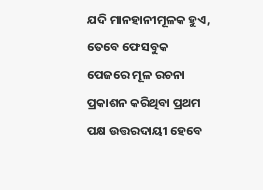ଯଦି ମାନହାନୀମୂଳକ ହୁଏ, ତେବେ ଫେସବୁକ ପେଜରେ ମୂଳ ରଚନା ପ୍ରକାଶନ କରିଥିବା ପ୍ରଥମ ପକ୍ଷ ଉତ୍ତରଦାୟୀ ହେବେ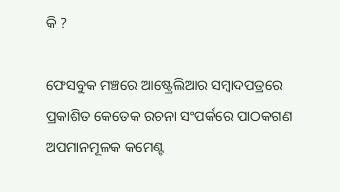କି ?

ଫେସବୁକ ମଞ୍ଚରେ ଆଷ୍ଟ୍ରେଲିଆର ସମ୍ୱାଦପତ୍ରରେ ପ୍ରକାଶିତ କେତେକ ରଚନା ସଂପର୍କରେ ପାଠକଗଣ ଅପମାନମୂଳକ କମେଣ୍ଟ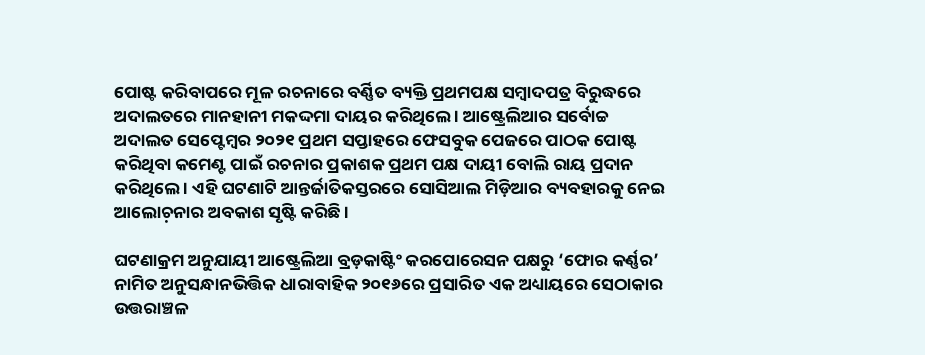ପୋଷ୍ଟ କରିବାପରେ ମୂଳ ରଚନାରେ ବର୍ଣ୍ଣିତ ବ୍ୟକ୍ତି ପ୍ରଥମପକ୍ଷ ସମ୍ୱାଦପତ୍ର ବିରୁଦ୍ଧରେ ଅଦାଲତରେ ମାନହାନୀ ମକଦ୍ଦମା ଦାୟର କରିଥିଲେ । ଆଷ୍ଟ୍ରେଲିଆର ସର୍ବୋଚ୍ଚ ଅଦାଲତ ସେପ୍ଟେମ୍ୱର ୨୦୨୧ ପ୍ରଥମ ସପ୍ତାହରେ ଫେସବୁକ ପେଜରେ ପାଠକ ପୋଷ୍ଟ କରିଥିବା କମେଣ୍ଟ ପାଇଁ ରଚନାର ପ୍ରକାଶକ ପ୍ରଥମ ପକ୍ଷ ଦାୟୀ ବୋଲି ରାୟ ପ୍ରଦାନ କରିଥିଲେ । ଏହି ଘଟଣାଟି ଆନ୍ତର୍ଜାତିକସ୍ତରରେ ସୋସିଆଲ ମିଡ଼ିଆର ବ୍ୟବହାରକୁ ନେଇ ଆଲୋଚ଼ନାର ଅବକାଶ ସୃଷ୍ଟି କରିଛି ।

ଘଟଣାକ୍ରମ ଅନୁଯାୟୀ ଆଷ୍ଟ୍ରେଲିଆ ବ୍ରଡ଼କାଷ୍ଟିଂ କରପୋରେସନ ପକ୍ଷରୁ ‘ଫୋର କର୍ଣ୍ଣର’ ନାମିତ ଅନୁସନ୍ଧାନଭିତ୍ତିକ ଧାରାବାହିକ ୨୦୧୬ରେ ପ୍ରସାରିତ ଏକ ଅଧ୍ୟାୟରେ ସେଠାକାର ଉତ୍ତରାଞ୍ଚଳ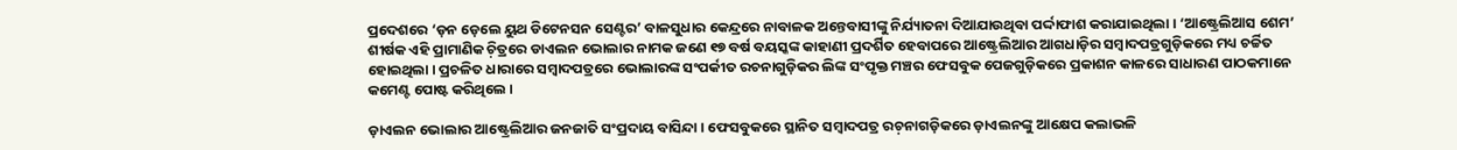ପ୍ରଦେଶରେ ‘ଡ଼ନ ଡ଼େଲେ ୟୁଥ ଡିଟେନସନ ସେଣ୍ଟର’ ବାଳସୁଧାର କେନ୍ଦ୍ରରେ ନାବାଳକ ଅନ୍ତେବାସୀଙ୍କୁ ନିର୍ଯ୍ୟାତନା ଦିଆଯାଉଥିବା ପର୍ଦ୍ଦାଫାଶ କରାଯାଇଥିଲା । ‘ଆଷ୍ଟ୍ରେଲିଆସ ଶେମ’ ଶୀର୍ଷକ ଏହି ପ୍ରାମାଣିକ ଚ଼ିତ୍ରରେ ଡାଏଲନ ଭୋଲାର ନାମକ ଜଣେ ୧୭ ବର୍ଷ ବୟସ୍କଙ୍କ କାହାଣୀ ପ୍ରଦର୍ଶିତ ହେବାପରେ ଆଷ୍ଟ୍ରେଲିଆର ଆଗଧାଡ଼ିର ସମ୍ୱାଦପତ୍ରଗୁଡ଼ିକରେ ମଧ୍ୟ ଚର୍ଚ୍ଚିତ ହୋଇଥିଲା । ପ୍ରଚଳିତ ଧାରାରେ ସମ୍ୱାଦପତ୍ରରେ ଭୋଲାରଙ୍କ ସଂପର୍କୀତ ରଚନାଗୁଡ଼ିକର ଲିଙ୍କ ସଂପୃକ୍ତ ମଞ୍ଚର ଫେସବୁକ ପେଜଗୁଡ଼ିକରେ ପ୍ରକାଶନ କାଳରେ ସାଧାରଣ ପାଠକମାନେ କମେଣ୍ଟ ପୋଷ୍ଟ କରିଥିଲେ ।

ଡ଼ାଏଲନ ଭୋଲାର ଆଷ୍ଟ୍ରେଲିଆର ଜନଜାତି ସଂପ୍ରଦାୟ ବାସିନ୍ଦା । ଫେସବୁକରେ ସ୍ଥାନିତ ସମ୍ୱାଦପତ୍ର ରଚ଼ନାଗଡ଼ିକରେ ଡ଼ାଏଲନଙ୍କୁ ଆକ୍ଷେପ କଲାଭଳି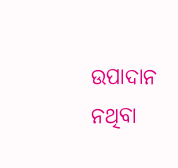ଉପାଦାନ ନଥିବା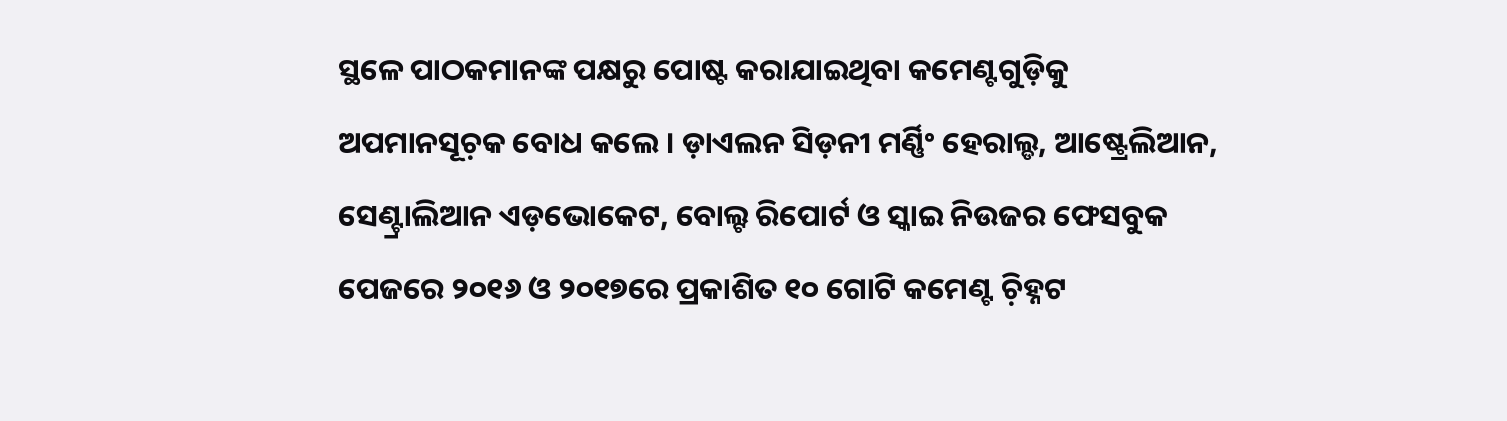ସ୍ଥଳେ ପାଠକମାନଙ୍କ ପକ୍ଷରୁ ପୋଷ୍ଟ କରାଯାଇଥିବା କମେଣ୍ଟଗୁଡ଼ିକୁ ଅପମାନସୂଚ଼କ ବୋଧ କଲେ । ଡ଼ାଏଲନ ସିଡ଼ନୀ ମର୍ଣ୍ଣିଂ ହେରାଲ୍ଡ, ଆଷ୍ଟ୍ରେଲିଆନ, ସେଣ୍ଟ୍ରାଲିଆନ ଏଡ଼ଭୋକେଟ, ବୋଲ୍ଟ ରିପୋର୍ଟ ଓ ସ୍କାଇ ନିଉଜର ଫେସବୁକ ପେଜରେ ୨୦୧୬ ଓ ୨୦୧୭ରେ ପ୍ରକାଶିତ ୧୦ ଗୋଟି କମେଣ୍ଟ ଚ଼ିହ୍ନଟ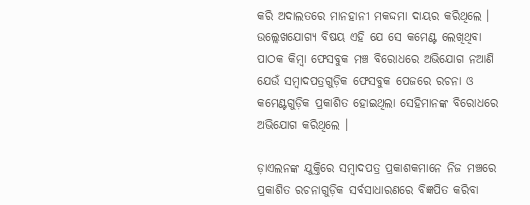କରି ଅଦାଲତରେ ମାନହାନୀ ମକଦ୍ଦମା ଦାୟର କରିଥିଲେ । ଉଲ୍ଲେଖଯୋଗ୍ୟ ବିଷୟ ଏହି ଯେ ସେ କମେଣ୍ଟ ଲେଖିଥିବା ପାଠକ କିମ୍ୱା ଫେସବୁକ ମଞ୍ଚ ବିରୋଧରେ ଅଭିଯୋଗ ନଆଣି ଯେଉଁ ସମ୍ୱାଦପତ୍ରଗୁଡ଼ିକ ଫେସବୁକ ପେଜରେ ରଚନା ଓ କମେଣ୍ଟଗୁଡ଼ିକ ପ୍ରକାଶିତ ହୋଇଥିଲା ସେହିମାନଙ୍କ ବିରୋଧରେ ଅଭିଯୋଗ କରିଥିଲେ ।

ଡ଼ାଏଲନଙ୍କ ଯୁକ୍ତିରେ ସମ୍ୱାଦପତ୍ର ପ୍ରକାଶକମାନେ ନିଜ ମଞ୍ଚରେ ପ୍ରକାଶିତ ରଚନାଗୁଡ଼ିକ ସର୍ବସାଧାରଣରେ ବିଜ୍ଞପିତ କରିବା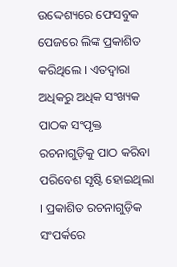ଉଦ୍ଦେଶ୍ୟରେ ଫେସବୁକ ପେଜରେ ଲିଙ୍କ ପ୍ରକାଶିତ କରିଥିଲେ । ଏତଦ୍ୱାରା ଅଧିକରୁ ଅଧିକ ସଂଖ୍ୟକ ପାଠକ ସଂପୃକ୍ତ ରଚନାଗୁଡ଼ିକୁ ପାଠ କରିବା ପରିବେଶ ସୃଷ୍ଟି ହୋଇଥିଲା । ପ୍ରକାଶିତ ରଚନାଗୁଡ଼ିକ ସଂପର୍କରେ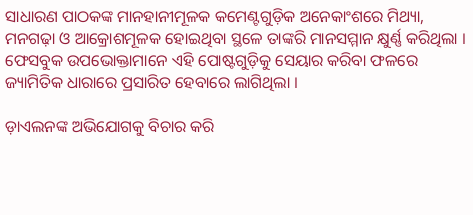ସାଧାରଣ ପାଠକଙ୍କ ମାନହାନୀମୂଳକ କମେଣ୍ଟଗୁଡ଼ିକ ଅନେକାଂଶରେ ମିଥ୍ୟା, ମନଗଢ଼ା ଓ ଆକ୍ରୋଶମୂଳକ ହୋଇଥିବା ସ୍ଥଳେ ତାଙ୍କରି ମାନସମ୍ମାନ କ୍ଷୁର୍ଣ୍ଣ କରିଥିଲା । ଫେସବୁକ ଉପଭୋକ୍ତାମାନେ ଏହି ପୋଷ୍ଟଗୁଡ଼ିକୁ ସେୟାର କରିବା ଫଳରେ ଜ୍ୟାମିତିକ ଧାରାରେ ପ୍ରସାରିତ ହେବାରେ ଲାଗିଥିଲା ।

ଡ଼ାଏଲନଙ୍କ ଅଭିଯୋଗକୁ ବିଚାର କରି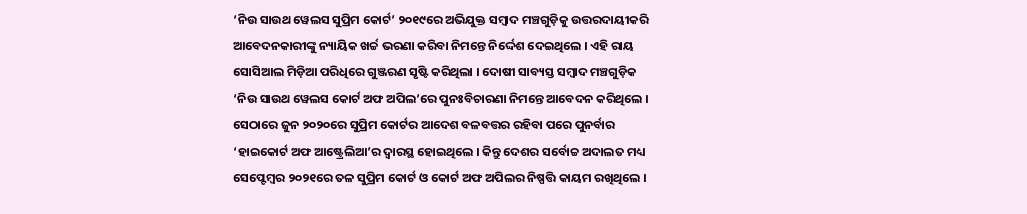‘ନିଉ ସାଉଥ ୱେଲସ ସୁପ୍ରିମ କୋର୍ଟ’ ୨୦୧୯ରେ ଅଭିଯୁକ୍ତ ସମ୍ୱାଦ ମଞ୍ଚଗୁଡ଼ିକୁ ଉତ୍ତରଦାୟୀକରି ଆବେଦନକାରୀଙ୍କୁ ନ୍ୟାୟିକ ଖର୍ଚ୍ଚ ଭରଣା କରିବା ନିମନ୍ତେ ନିର୍ଦ୍ଦେଶ ଦେଇଥିଲେ । ଏହି ରାୟ ସୋସିଆଲ ମିଡ଼ିଆ ପରିଧିରେ ଗୁଞ୍ଜରଣ ସୃଷ୍ଟି କରିଥିଲା । ଦୋଷୀ ସାବ୍ୟସ୍ତ ସମ୍ୱାଦ ମଞ୍ଚଗୁଡ଼ିକ ‘ନିଉ ସାଉଥ ୱେଲସ କୋର୍ଟ ଅଫ ଅପିଲ’ରେ ପୁନଃବିଚାରଣା ନିମନ୍ତେ ଆବେଦନ କରିଥିଲେ । ସେଠାରେ ଜୁନ ୨୦୨୦ରେ ସୁପ୍ରିମ କୋର୍ଟର ଆଦେଶ ବଳବତ୍ତର ରହିବା ପରେ ପୁନର୍ବାର ‘ହାଇକୋର୍ଟ ଅଫ ଆଷ୍ଟ୍ରେଲିଆ’ର ଦ୍ୱାରସ୍ଥ ହୋଇଥିଲେ । କିନ୍ତୁ ଦେଶର ସର୍ବୋଚ୍ଚ ଅଦାଲତ ମଧ୍ୟ ସେପ୍ଟେମ୍ୱର ୨୦୨୧ରେ ତଳ ସୁପ୍ରିମ କୋର୍ଟ ଓ କୋର୍ଟ ଅଫ ଅପିଲର ନିଷ୍ପତ୍ତି କାୟମ ରଖିଥିଲେ ।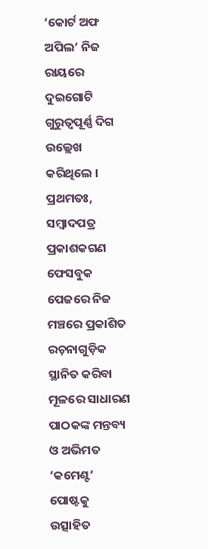‘କୋର୍ଟ ଅଫ ଅପିଲ’ ନିଜ ରାୟରେ ଦୁଇଗୋଟି ଗୁରୁତ୍ୱପୂର୍ଣ୍ଣ ଦିଗ ଉଲ୍ଲେଖ କରିଥିଲେ । ପ୍ରଥମତଃ, ସମ୍ୱାଦପତ୍ର ପ୍ରକାଶକଗଣ ଫେସବୁକ ପେଜରେ ନିଜ ମଞ୍ଚରେ ପ୍ରକାଶିତ ରଚ଼ନାଗୁଡ଼ିକ ସ୍ଥାନିତ କରିବା ମୂଳରେ ସାଧାରଣ ପାଠକଙ୍କ ମନ୍ତବ୍ୟ ଓ ଅଭିମତ ‘କମେଣ୍ଟ’ ପୋଷ୍ଟକୁ ଉତ୍ସାହିତ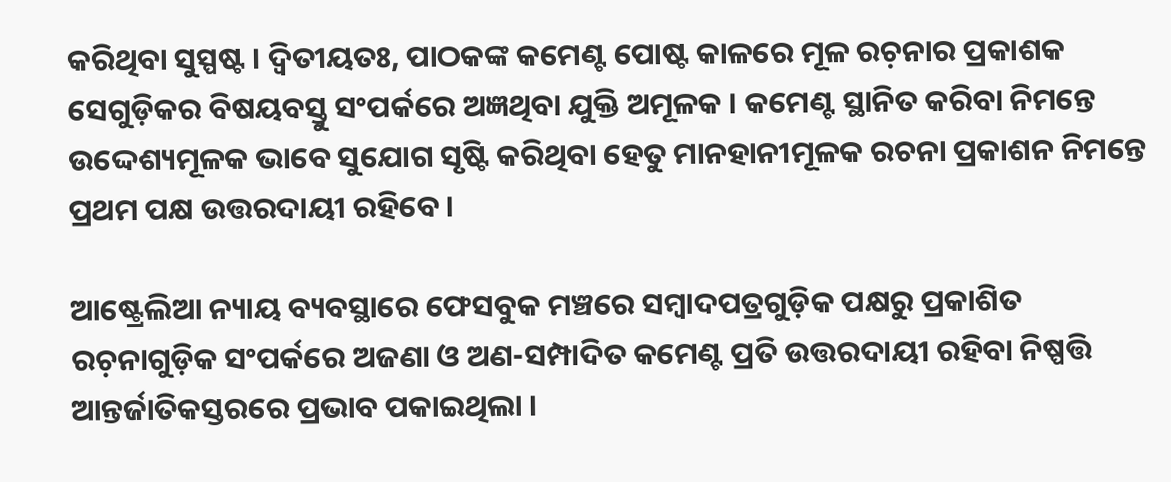କରିଥିବା ସୁସ୍ପଷ୍ଟ । ଦ୍ୱିତୀୟତଃ, ପାଠକଙ୍କ କମେଣ୍ଟ ପୋଷ୍ଟ କାଳରେ ମୂଳ ରଚ଼ନାର ପ୍ରକାଶକ ସେଗୁଡ଼ିକର ବିଷୟବସ୍ତୁ ସଂପର୍କରେ ଅଜ୍ଞଥିବା ଯୁକ୍ତି ଅମୂଳକ । କମେଣ୍ଟ ସ୍ଥାନିତ କରିବା ନିମନ୍ତେ ଉଦ୍ଦେଶ୍ୟମୂଳକ ଭାବେ ସୁଯୋଗ ସୃଷ୍ଟି କରିଥିବା ହେତୁ ମାନହାନୀମୂଳକ ରଚନା ପ୍ରକାଶନ ନିମନ୍ତେ ପ୍ରଥମ ପକ୍ଷ ଉତ୍ତରଦାୟୀ ରହିବେ ।

ଆଷ୍ଟ୍ରେଲିଆ ନ୍ୟାୟ ବ୍ୟବସ୍ଥାରେ ଫେସବୁକ ମଞ୍ଚରେ ସମ୍ୱାଦପତ୍ରଗୁଡ଼ିକ ପକ୍ଷରୁ ପ୍ରକାଶିତ ରଚ଼ନାଗୁଡ଼ିକ ସଂପର୍କରେ ଅଜଣା ଓ ଅଣ-ସମ୍ପାଦିତ କମେଣ୍ଟ ପ୍ରତି ଉତ୍ତରଦାୟୀ ରହିବା ନିଷ୍ପତ୍ତି ଆନ୍ତର୍ଜାତିକସ୍ତରରେ ପ୍ରଭାବ ପକାଇଥିଲା ।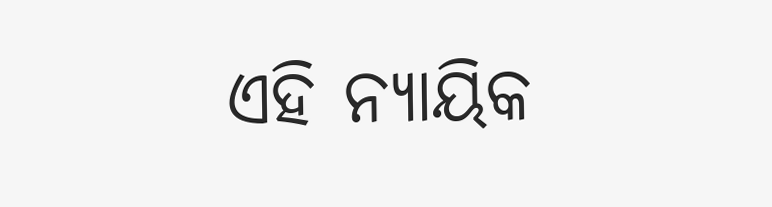ଏହି ନ୍ୟାୟିକ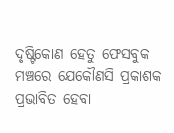ଦୃଷ୍ଟିକୋଣ ହେତୁ ଫେସବୁକ ମଞ୍ଚରେ ଯେକୌଣସି ପ୍ରକାଶକ ପ୍ରଭାବିତ ହେବା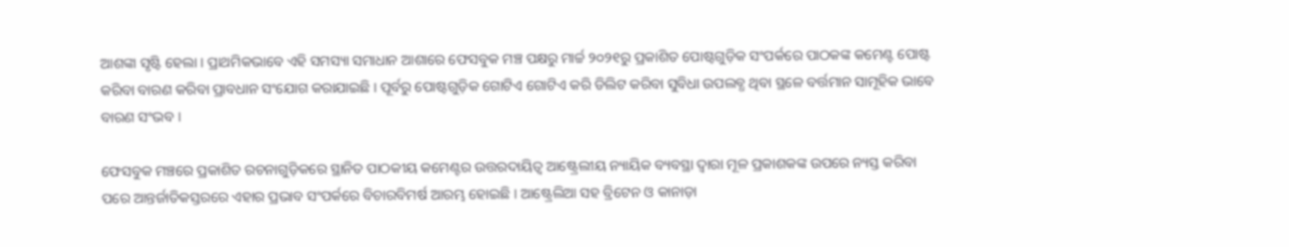ଆଶଙ୍କା ସୃଷ୍ଟି ହେଲା । ପ୍ରାଥମିକଭାବେ ଏହି ସମସ୍ୟା ସମାଧାନ ଆଶାରେ ଫେସବୁକ ମଞ୍ଚ ପକ୍ଷରୁ ମାର୍ଚ୍ଚ ୨୦୨୧ରୁ ପ୍ରକାଶିତ ପୋଷ୍ଟଗୁଡ଼ିକ ସଂପର୍କରେ ପାଠକଙ୍କ କମେଣ୍ଟ ପୋଷ୍ଟ କରିବା ବାରଣ କରିବା ପ୍ରାବଧାନ ସଂଯୋଗ କରାଯାଇଛି । ପୂର୍ବରୁ ପୋଷ୍ଟଗୁଡ଼ିକ ଗୋଟିଏ ଗୋଟିଏ କରି ଡିଲିଟ କରିବା ସୁବିଧା ଉପଲବ୍ଧ ଥିବା ସ୍ଥଳେ ବର୍ତ୍ତମାନ ସାମୂହିକ ଭାବେ ବାରଣ ସଂଭବ ।

ଫେସବୁକ ମଞ୍ଚରେ ପ୍ରକାଶିତ ରଚନାଗୁଡ଼ିକରେ ସ୍ଥାନିତ ପାଠକୀୟ କମେଣ୍ଟର ଉତ୍ତରଦାୟିତ୍ୱ ଆଷ୍ଟ୍ରେଲୀୟ ନ୍ୟାୟିକ ବ୍ୟବସ୍ଥା ଦ୍ୱାରା ମୂଳ ପ୍ରକାଶକଙ୍କ ଉପରେ ନ୍ୟସ୍ତ କରିବା ପରେ ଆନ୍ତର୍ଜାତିକସ୍ତରରେ ଏହାର ପ୍ରଭାବ ସଂପର୍କରେ ବିଚାରବିମର୍ଷ ଆରମ୍ଭ ହୋଇଛି । ଆଷ୍ଟ୍ରେଲିଆ ସହ ବ୍ରିଟେନ ଓ କାନାଡ଼ା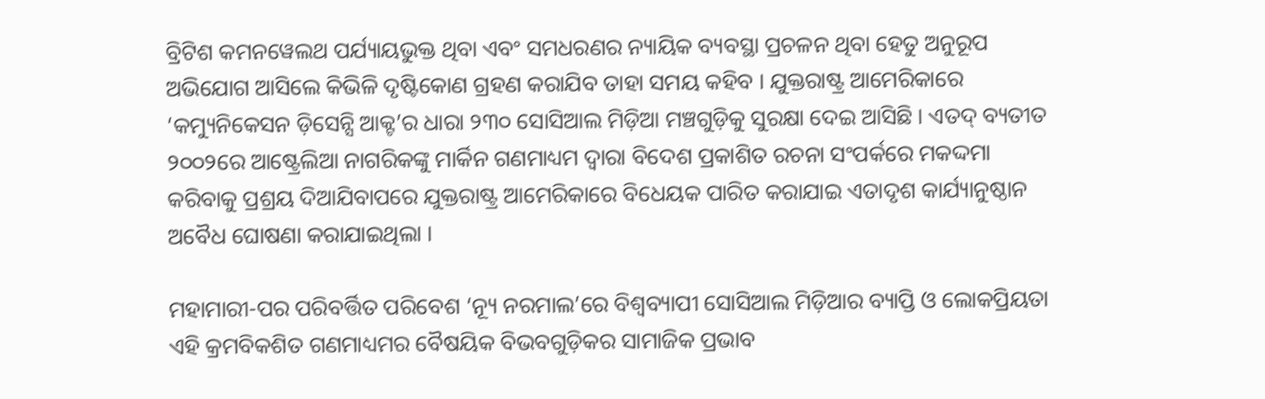ବ୍ରିଟିଶ କମନୱେଲଥ ପର୍ଯ୍ୟାୟଭୁକ୍ତ ଥିବା ଏବଂ ସମଧରଣର ନ୍ୟାୟିକ ବ୍ୟବସ୍ଥା ପ୍ରଚଳନ ଥିବା ହେତୁ ଅନୁରୂପ ଅଭିଯୋଗ ଆସିଲେ କିଭିଳି ଦୃଷ୍ଟିକୋଣ ଗ୍ରହଣ କରାଯିବ ତାହା ସମୟ କହିବ । ଯୁକ୍ତରାଷ୍ଟ୍ର ଆମେରିକାରେ ‘କମ୍ୟୁନିକେସନ ଡ଼ିସେନ୍ସି ଆକ୍ଟ’ର ଧାରା ୨୩୦ ସୋସିଆଲ ମିଡ଼ିଆ ମଞ୍ଚଗୁଡ଼ିକୁ ସୁରକ୍ଷା ଦେଇ ଆସିଛି । ଏତଦ୍ ବ୍ୟତୀତ ୨୦୦୨ରେ ଆଷ୍ଟ୍ରେଲିଆ ନାଗରିକଙ୍କୁ ମାର୍କିନ ଗଣମାଧ୍ୟମ ଦ୍ୱାରା ବିଦେଶ ପ୍ରକାଶିତ ରଚନା ସଂପର୍କରେ ମକଦ୍ଦମା କରିବାକୁ ପ୍ରଶ୍ରୟ ଦିଆଯିବାପରେ ଯୁକ୍ତରାଷ୍ଟ୍ର ଆମେରିକାରେ ବିଧେୟକ ପାରିତ କରାଯାଇ ଏତାଦୃଶ କାର୍ଯ୍ୟାନୁଷ୍ଠାନ ଅବୈଧ ଘୋଷଣା କରାଯାଇଥିଲା ।

ମହାମାରୀ-ପର ପରିବର୍ତ୍ତିତ ପରିବେଶ ‘ନ୍ୟୂ ନରମାଲ’ରେ ବିଶ୍ୱବ୍ୟାପୀ ସୋସିଆଲ ମିଡ଼ିଆର ବ୍ୟାପ୍ତି ଓ ଲୋକପ୍ରିୟତା ଏହି କ୍ରମବିକଶିତ ଗଣମାଧ୍ୟମର ବୈଷୟିକ ବିଭବଗୁଡ଼ିକର ସାମାଜିକ ପ୍ରଭାବ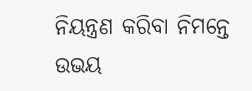ନିୟନ୍ତ୍ରଣ କରିବା ନିମନ୍ତେ ଉଭୟ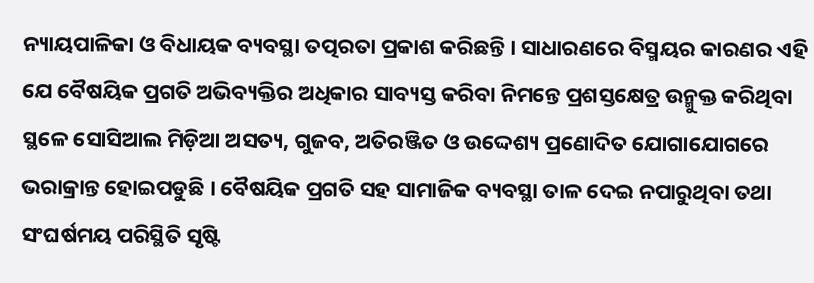ନ୍ୟାୟପାଳିକା ଓ ବିଧାୟକ ବ୍ୟବସ୍ଥା ତତ୍ପରତା ପ୍ରକାଶ କରିଛନ୍ତି । ସାଧାରଣରେ ବିସ୍ମୟର କାରଣର ଏହି ଯେ ବୈଷୟିକ ପ୍ରଗତି ଅଭିବ୍ୟକ୍ତିର ଅଧିକାର ସାବ୍ୟସ୍ତ କରିବା ନିମନ୍ତେ ପ୍ରଶସ୍ତକ୍ଷେତ୍ର ଉନ୍ମୁକ୍ତ କରିଥିବା ସ୍ଥଳେ ସୋସିଆଲ ମିଡ଼ିଆ ଅସତ୍ୟ, ଗୁଜବ, ଅତିରଞ୍ଜିତ ଓ ଉଦ୍ଦେଶ୍ୟ ପ୍ରଣୋଦିତ ଯୋଗାଯୋଗରେ ଭରାକ୍ରାନ୍ତ ହୋଇପଡୁଛି । ବୈଷୟିକ ପ୍ରଗତି ସହ ସାମାଜିକ ବ୍ୟବସ୍ଥା ତାଳ ଦେଇ ନପାରୁଥିବା ତଥା ସଂଘର୍ଷମୟ ପରିସ୍ଥିତି ସୃଷ୍ଟି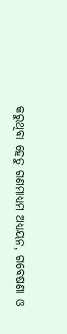କରୁଥିବା ହେତୁ ଗଣମାଧ୍ୟମ ଅଧ୍ୟୟନ, ଗବେଷଣା ଓ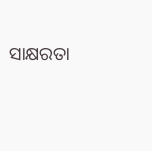ସାକ୍ଷରତା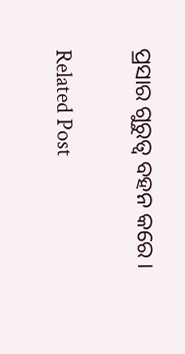ପ୍ରସାର ଗୁରୁତ୍ୱ ବହନ କରେ ।

Related Post